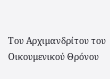Του Αρχιμανδρίτου του Οικουμενικού Θρόνου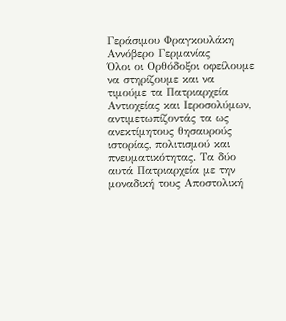Γεράσιμου Φραγκουλάκη
Αννόβερο Γερμανίας
Όλοι οι Ορθόδοξοι οφείλουμε να στηρίζουμε και να τιμούμε τα Πατριαρχεία Αντιοχείας και Ιεροσολύμων, αντιμετωπίζοντάς τα ως ανεκτίμητους θησαυρούς ιστορίας, πολιτισμού και πνευματικότητας. Τα δύο αυτά Πατριαρχεία με την μοναδική τους Αποστολική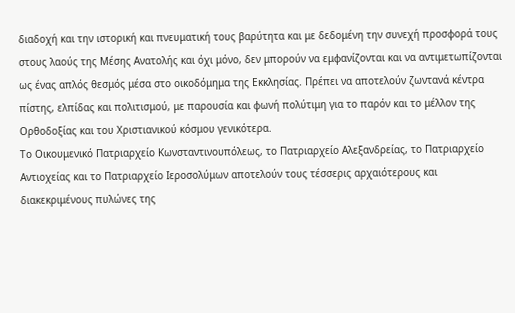διαδοχή και την ιστορική και πνευματική τους βαρύτητα και με δεδομένη την συνεχή προσφορά τους στους λαούς της Μέσης Ανατολής και όχι μόνο, δεν μπορούν να εμφανίζονται και να αντιμετωπίζονται ως ένας απλός θεσμός μέσα στο οικοδόμημα της Εκκλησίας. Πρέπει να αποτελούν ζωντανά κέντρα πίστης, ελπίδας και πολιτισμού, με παρουσία και φωνή πολύτιμη για το παρόν και το μέλλον της Ορθοδοξίας και του Χριστιανικού κόσμου γενικότερα.
Το Οικουμενικό Πατριαρχείο Κωνσταντινουπόλεως, το Πατριαρχείο Αλεξανδρείας, το Πατριαρχείο Αντιοχείας και το Πατριαρχείο Ιεροσολύμων αποτελούν τους τέσσερις αρχαιότερους και διακεκριμένους πυλώνες της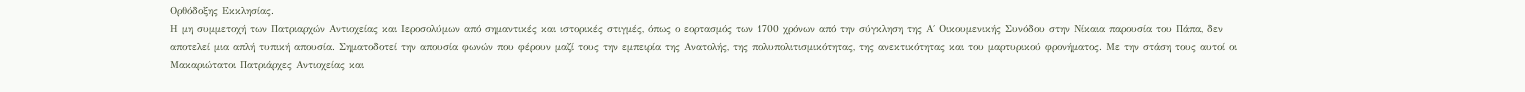Ορθόδοξης Εκκλησίας.
Η μη συμμετοχή των Πατριαρχών Αντιοχείας και Ιεροσολύμων από σημαντικές και ιστορικές στιγμές, όπως ο εορτασμός των 1700 χρόνων από την σύγκληση της Α΄ Οικουμενικής Συνόδου στην Νίκαια παρουσία του Πάπα, δεν αποτελεί μια απλή τυπική απουσία. Σηματοδοτεί την απουσία φωνών που φέρουν μαζί τους την εμπειρία της Ανατολής, της πολυπολιτισμικότητας, της ανεκτικότητας και του μαρτυρικού φρονήματος. Με την στάση τους αυτοί οι Μακαριώτατοι Πατριάρχες Αντιοχείας και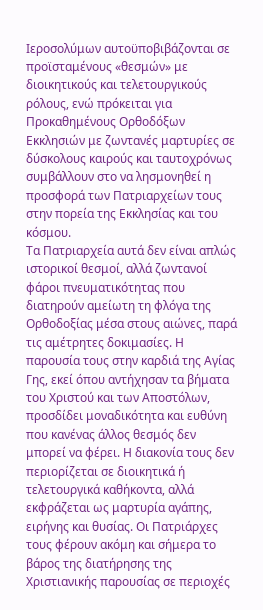Ιεροσολύμων αυτοϋποβιβάζονται σε προϊσταμένους «θεσμών» με διοικητικούς και τελετουργικούς ρόλους, ενώ πρόκειται για Προκαθημένους Ορθοδόξων Εκκλησιών με ζωντανές μαρτυρίες σε δύσκολους καιρούς και ταυτοχρόνως συμβάλλουν στο να λησμονηθεί η προσφορά των Πατριαρχείων τους στην πορεία της Εκκλησίας και του κόσμου.
Τα Πατριαρχεία αυτά δεν είναι απλώς ιστορικοί θεσμοί, αλλά ζωντανοί φάροι πνευματικότητας που διατηρούν αμείωτη τη φλόγα της Ορθοδοξίας μέσα στους αιώνες, παρά τις αμέτρητες δοκιμασίες. Η παρουσία τους στην καρδιά της Αγίας Γης, εκεί όπου αντήχησαν τα βήματα του Χριστού και των Αποστόλων, προσδίδει μοναδικότητα και ευθύνη που κανένας άλλος θεσμός δεν μπορεί να φέρει. Η διακονία τους δεν περιορίζεται σε διοικητικά ή τελετουργικά καθήκοντα, αλλά εκφράζεται ως μαρτυρία αγάπης, ειρήνης και θυσίας. Οι Πατριάρχες τους φέρουν ακόμη και σήμερα το βάρος της διατήρησης της Χριστιανικής παρουσίας σε περιοχές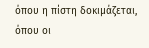όπου η πίστη δοκιμάζεται, όπου οι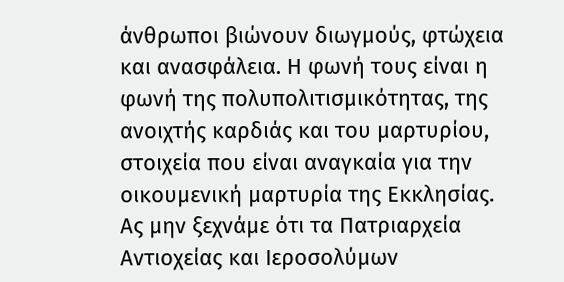άνθρωποι βιώνουν διωγμούς, φτώχεια και ανασφάλεια. Η φωνή τους είναι η φωνή της πολυπολιτισμικότητας, της ανοιχτής καρδιάς και του μαρτυρίου, στοιχεία που είναι αναγκαία για την οικουμενική μαρτυρία της Εκκλησίας.
Ας μην ξεχνάμε ότι τα Πατριαρχεία Αντιοχείας και Ιεροσολύμων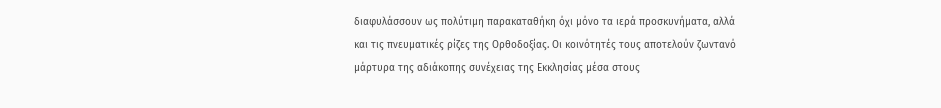διαφυλάσσουν ως πολύτιμη παρακαταθήκη όχι μόνο τα ιερά προσκυνήματα, αλλά και τις πνευματικές ρίζες της Ορθοδοξίας. Οι κοινότητές τους αποτελούν ζωντανό μάρτυρα της αδιάκοπης συνέχειας της Εκκλησίας μέσα στους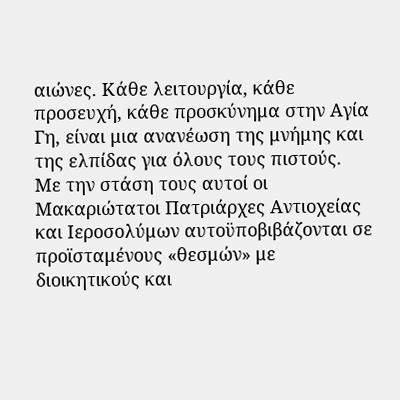αιώνες. Κάθε λειτουργία, κάθε προσευχή, κάθε προσκύνημα στην Αγία Γη, είναι μια ανανέωση της μνήμης και της ελπίδας για όλους τους πιστούς.
Με την στάση τους αυτοί οι Μακαριώτατοι Πατριάρχες Αντιοχείας και Ιεροσολύμων αυτοϋποβιβάζονται σε προϊσταμένους «θεσμών» με διοικητικούς και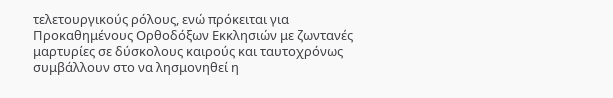τελετουργικούς ρόλους, ενώ πρόκειται για Προκαθημένους Ορθοδόξων Εκκλησιών με ζωντανές μαρτυρίες σε δύσκολους καιρούς και ταυτοχρόνως συμβάλλουν στο να λησμονηθεί η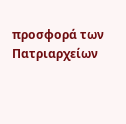προσφορά των Πατριαρχείων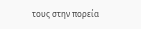τους στην πορεία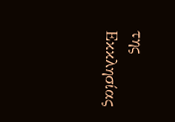της Εκκλησίας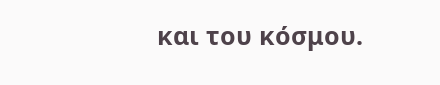και του κόσμου.